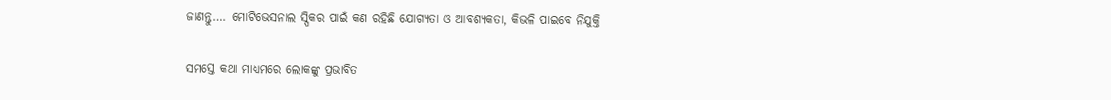ଜାଣନ୍ତୁ…. ମୋଟିଭେସନାଲ ସ୍ପିକର ପାଇଁ କଣ ରହିଛି ଯୋଗ୍ଯତା ଓ ଆବଶ୍ୟକତା, କିଭଳି ପାଇବେ ନିଯୁକ୍ତି

ସମସ୍ତେ କଥା ମାଧ୍ୟମରେ ଲୋକଙ୍କୁ ପ୍ରଭାବିତ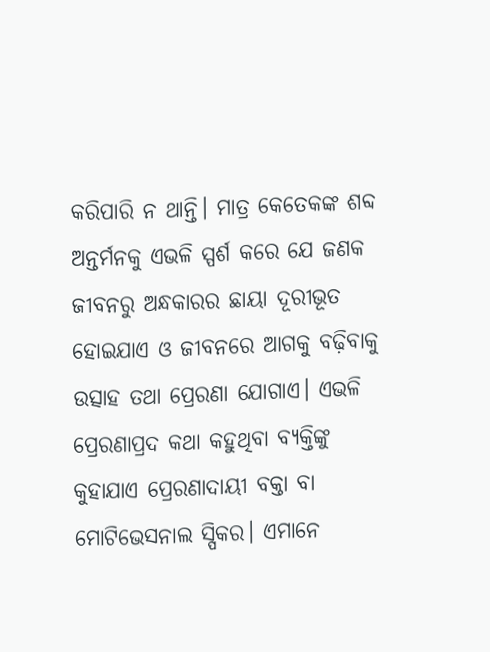କରିପାରି ନ ଥାନ୍ତି। ମାତ୍ର କେତେକଙ୍କ ଶବ୍ଦ ଅନ୍ତର୍ମନକୁ ଏଭଳି ସ୍ପର୍ଶ କରେ ଯେ ଜଣକ ଜୀବନରୁ ଅନ୍ଧକାରର ଛାୟା ଦୂରୀଭୂତ ହୋଇଯାଏ ଓ ଜୀବନରେ ଆଗକୁ ବଢ଼ିବାକୁ ଉତ୍ସାହ ତଥା ପ୍ରେରଣା ଯୋଗାଏ। ଏଭଳି ପ୍ରେରଣାପ୍ରଦ କଥା କହୁଥିବା ବ୍ୟକ୍ତିଙ୍କୁ କୁହାଯାଏ ପ୍ରେରଣାଦାୟୀ ବକ୍ତା ବା ମୋଟିଭେସନାଲ ସ୍ପିକର। ଏମାନେ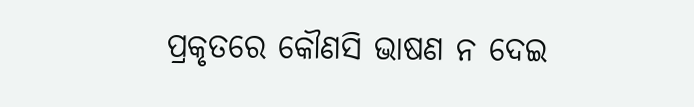ପ୍ରକୃତରେ କୌଣସି ଭାଷଣ ନ ଦେଇ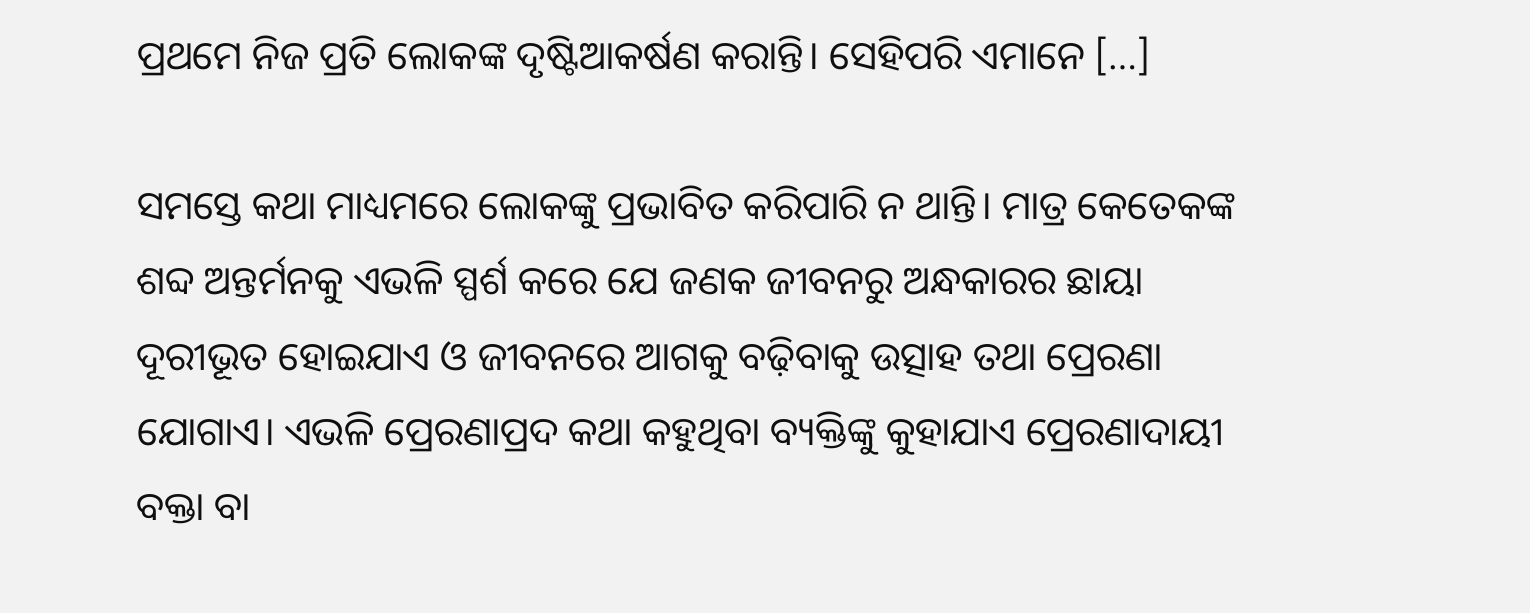ପ୍ରଥମେ ନିଜ ପ୍ରତି ଲୋକଙ୍କ ଦୃଷ୍ଟିଆକର୍ଷଣ କରାନ୍ତି। ସେହିପରି ଏମାନେ […]

ସମସ୍ତେ କଥା ମାଧ୍ୟମରେ ଲୋକଙ୍କୁ ପ୍ରଭାବିତ କରିପାରି ନ ଥାନ୍ତି। ମାତ୍ର କେତେକଙ୍କ ଶବ୍ଦ ଅନ୍ତର୍ମନକୁ ଏଭଳି ସ୍ପର୍ଶ କରେ ଯେ ଜଣକ ଜୀବନରୁ ଅନ୍ଧକାରର ଛାୟା ଦୂରୀଭୂତ ହୋଇଯାଏ ଓ ଜୀବନରେ ଆଗକୁ ବଢ଼ିବାକୁ ଉତ୍ସାହ ତଥା ପ୍ରେରଣା ଯୋଗାଏ। ଏଭଳି ପ୍ରେରଣାପ୍ରଦ କଥା କହୁଥିବା ବ୍ୟକ୍ତିଙ୍କୁ କୁହାଯାଏ ପ୍ରେରଣାଦାୟୀ ବକ୍ତା ବା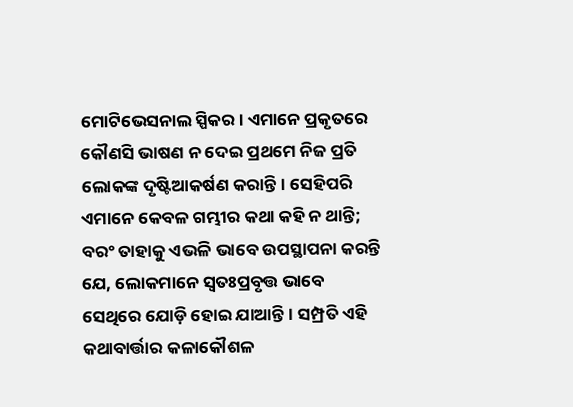ମୋଟିଭେସନାଲ ସ୍ପିକର। ଏମାନେ ପ୍ରକୃତରେ କୌଣସି ଭାଷଣ ନ ଦେଇ ପ୍ରଥମେ ନିଜ ପ୍ରତି ଲୋକଙ୍କ ଦୃଷ୍ଟିଆକର୍ଷଣ କରାନ୍ତି। ସେହିପରି ଏମାନେ କେବଳ ଗମ୍ଭୀର କଥା କହି ନ ଥାନ୍ତି; ବରଂ ତାହାକୁ ଏଭଳି ଭାବେ ଉପସ୍ଥାପନା କରନ୍ତି ଯେ, ଲୋକମାନେ ସ୍ବତଃପ୍ରବୃତ୍ତ ଭାବେ ସେଥିରେ ଯୋଡ଼ି ହୋଇ ଯାଆନ୍ତି। ସମ୍ପ୍ରତି ଏହି କଥାବାର୍ତ୍ତାର କଳାକୌଶଳ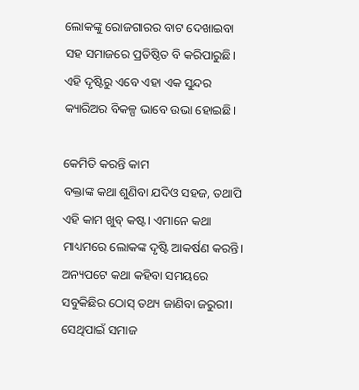ଲୋକଙ୍କୁ ରୋଜଗାରର ବାଟ ଦେଖାଇବା ସହ ସମାଜରେ ପ୍ରତିଷ୍ଠିତ ବି କରିପାରୁଛି। ଏହି ଦୃଷ୍ଟିରୁ ଏବେ ଏହା ଏକ ସୁନ୍ଦର କ୍ୟାରିଅର ବିକଳ୍ପ ଭାବେ ଉଭା ହୋଇଛି।

କେମିତି କରନ୍ତି କାମ
ବକ୍ତାଙ୍କ କଥା ଶୁଣିବା ଯଦିଓ ସହଜ, ତଥାପି ଏହି କାମ ଖୁବ୍‌ କଷ୍ଟ। ଏମାନେ କଥା ମାଧ୍ୟମରେ ଲୋକଙ୍କ ଦୃଷ୍ଟି ଆକର୍ଷଣ କରନ୍ତି। ଅନ୍ୟପଟେ କଥା କହିବା ସମୟରେ ସବୁକିଛିର ଠୋସ୍ ତଥ୍ୟ ଜାଣିବା ଜରୁରୀ। ସେଥିପାଇଁ ସମାଜ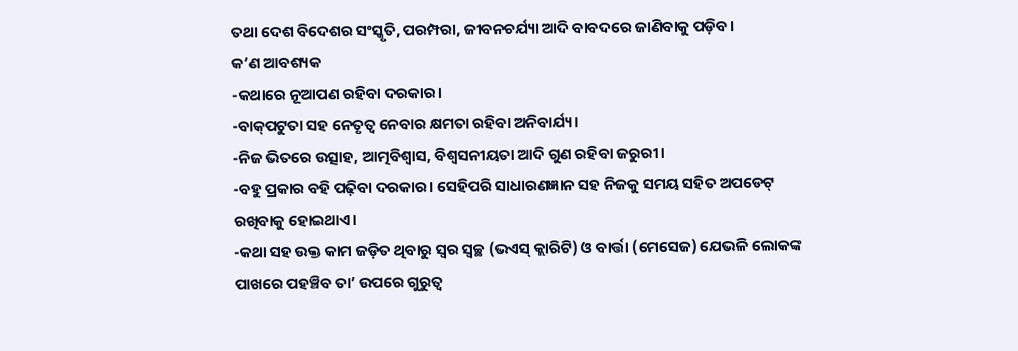ତଥା ଦେଶ ବିଦେଶର ସଂସ୍କୃତି, ପରମ୍ପରା, ଜୀବନଚର୍ଯ୍ୟା ଆଦି ବାବଦରେ ଜାଣିବାକୁ ପଡ଼ିବ।
କ’ଣ ଆବଶ୍ୟକ
-କଥାରେ ନୂଆପଣ ରହିବା ଦରକାର।
-ବାକ୍‌ପଟୁତା ସହ ନେତୃତ୍ବ ନେବାର କ୍ଷମତା ରହିବା ଅନିବାର୍ଯ୍ୟ।
-ନିଜ ଭିତରେ ଉତ୍ସାହ, ଆତ୍ମବିଶ୍ବାସ, ବିଶ୍ବସନୀୟତା ଆଦି ଗୁଣ ରହିବା ଜରୁରୀ।
-ବହୁ ପ୍ରକାର ବହି ପଢ଼ିବା ଦରକାର। ସେହିପରି ସାଧାରଣଜ୍ଞାନ ସହ ନିଜକୁ ସମୟ ସହିତ ଅପଡେଟ୍ ରଖିବାକୁ ହୋଇଥାଏ।
-କଥା ସହ ଉକ୍ତ କାମ ଜଡ଼ିତ ଥିବାରୁ ସ୍ବର ସ୍ବଚ୍ଛ (ଭଏସ୍ କ୍ଲାରିଟି) ଓ ବାର୍ତ୍ତା (ମେସେଜ) ଯେଭଳି ଲୋକଙ୍କ ପାଖରେ ପହଞ୍ଚିବ ତା’ ଉପରେ ଗୁରୁତ୍ବ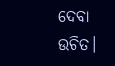ଦେବା ଉଚିତ।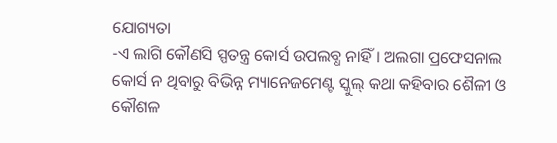ଯୋଗ୍ୟତା
-ଏ ଲାଗି କୌଣସି ସ୍ପତନ୍ତ୍ର କୋର୍ସ ଉପଲବ୍ଧ ନାହିଁ। ଅଲଗା ପ୍ରଫେସନାଲ କୋର୍ସ ନ ଥିବାରୁ ବିଭିନ୍ନ ମ୍ୟାନେଜମେଣ୍ଟ ସ୍କୁଲ୍ କଥା କହିବାର ଶୈଳୀ ଓ କୌଶଳ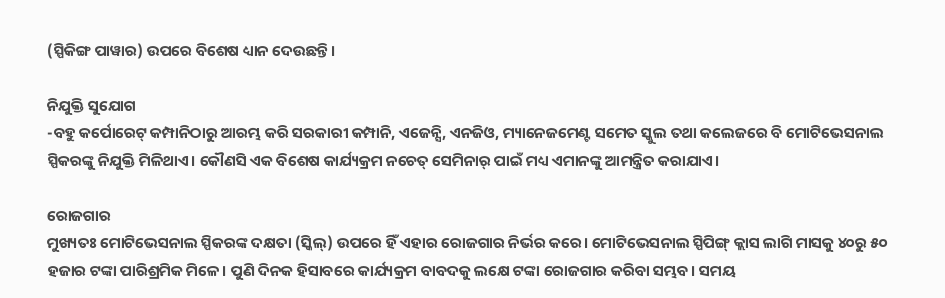(ସ୍ପିକିଙ୍ଗ ପାୱାର) ଉପରେ ବିଶେଷ ଧ୍ୟାନ ଦେଉଛନ୍ତି।

ନିଯୁକ୍ତି ସୁଯୋଗ
-ବହୁ କର୍ପୋରେଟ୍ କମ୍ପାନିଠାରୁ ଆରମ୍ଭ କରି ସରକାରୀ କମ୍ପାନି, ଏଜେନ୍ସି, ଏନଜିଓ, ମ୍ୟାନେଜମେଣ୍ଟ ସମେତ ସ୍କୁଲ ତଥା କଲେଜରେ ବି ମୋଟିଭେସନାଲ ସ୍ପିକରଙ୍କୁ ନିଯୁକ୍ତି ମିଳିଥାଏ। କୌଣସି ଏକ ବିଶେଷ କାର୍ଯ୍ୟକ୍ରମ ନଚେତ୍ ସେମିନାର୍ ପାଇଁ ମଧ୍ୟ ଏମାନଙ୍କୁ ଆମନ୍ତ୍ରିତ କରାଯାଏ।

ରୋଜଗାର
ମୁଖ୍ୟତଃ ମୋଟିଭେସନାଲ ସ୍ପିକରଙ୍କ ଦକ୍ଷତା (ସ୍କିଲ୍‌) ଉପରେ ହିଁ ଏହାର ରୋଜଗାର ନିର୍ଭର କରେ। ମୋଟିଭେସନାଲ ସ୍ପିପିଙ୍ଗ୍ କ୍ଲାସ ଲାଗି ମାସକୁ ୪୦ରୁ ୫୦ ହଜାର ଟଙ୍କା ପାରିଶ୍ରମିକ ମିଳେ। ପୁଣି ଦିନକ ହିସାବରେ କାର୍ଯ୍ୟକ୍ରମ ବାବଦକୁ ଲକ୍ଷେ ଟଙ୍କା ରୋଜଗାର କରିବା ସମ୍ଭବ। ସମୟ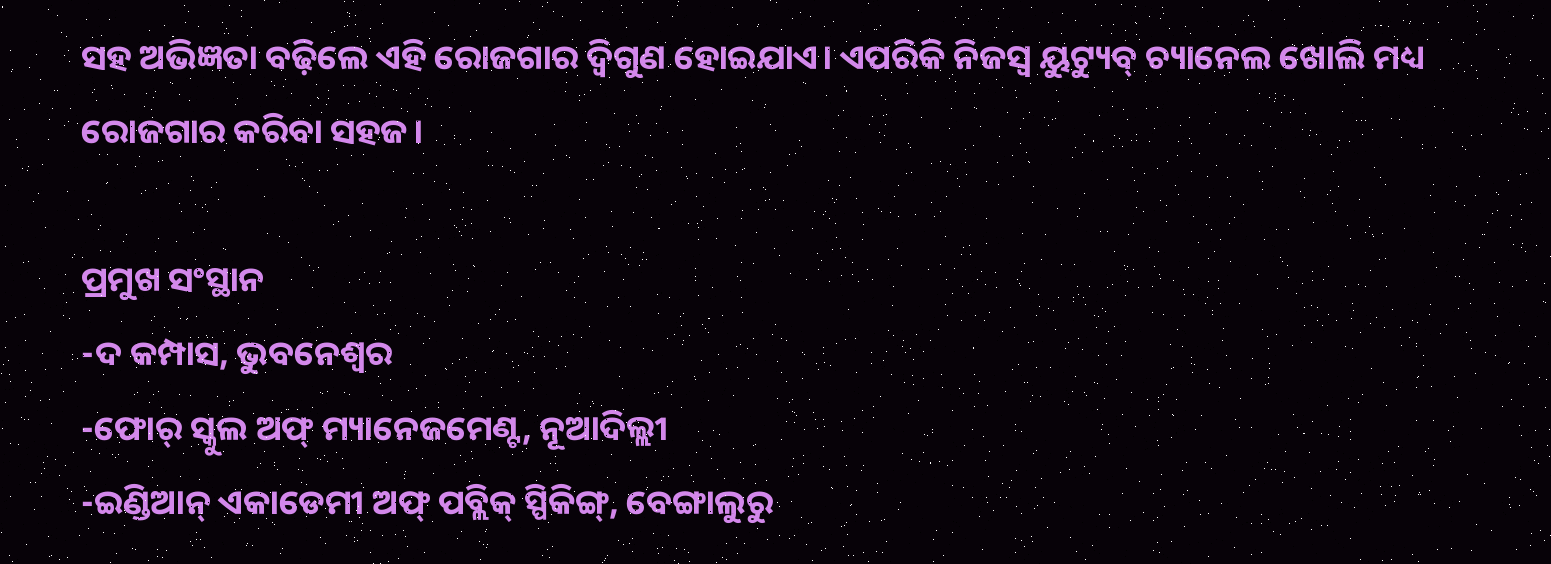ସହ ଅଭିଜ୍ଞତା ବଢ଼ିଲେ ଏହି ରୋଜଗାର ଦ୍ବିଗୁଣ ହୋଇଯାଏ। ଏପରିକି ନିଜସ୍ବ ୟୁଟ୍ୟୁବ୍ ଚ୍ୟାନେଲ ଖୋଲି ମଧ୍ୟ ରୋଜଗାର କରିବା ସହଜ।

ପ୍ରମୁଖ ସଂସ୍ଥାନ
-ଦ କମ୍ପାସ, ଭୁବନେଶ୍ବର
-ଫୋର୍ ସ୍କୁଲ ଅଫ୍ ମ୍ୟାନେଜମେଣ୍ଟ, ନୂଆଦିଲ୍ଲୀ
-ଇଣ୍ଡିଆନ୍ ଏକାଡେମୀ ଅଫ୍ ପବ୍ଲିକ୍ ସ୍ପିକିଙ୍ଗ୍‌, ବେଙ୍ଗାଲୁରୁ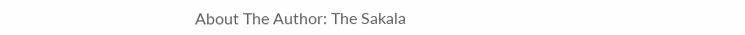About The Author: The Sakala